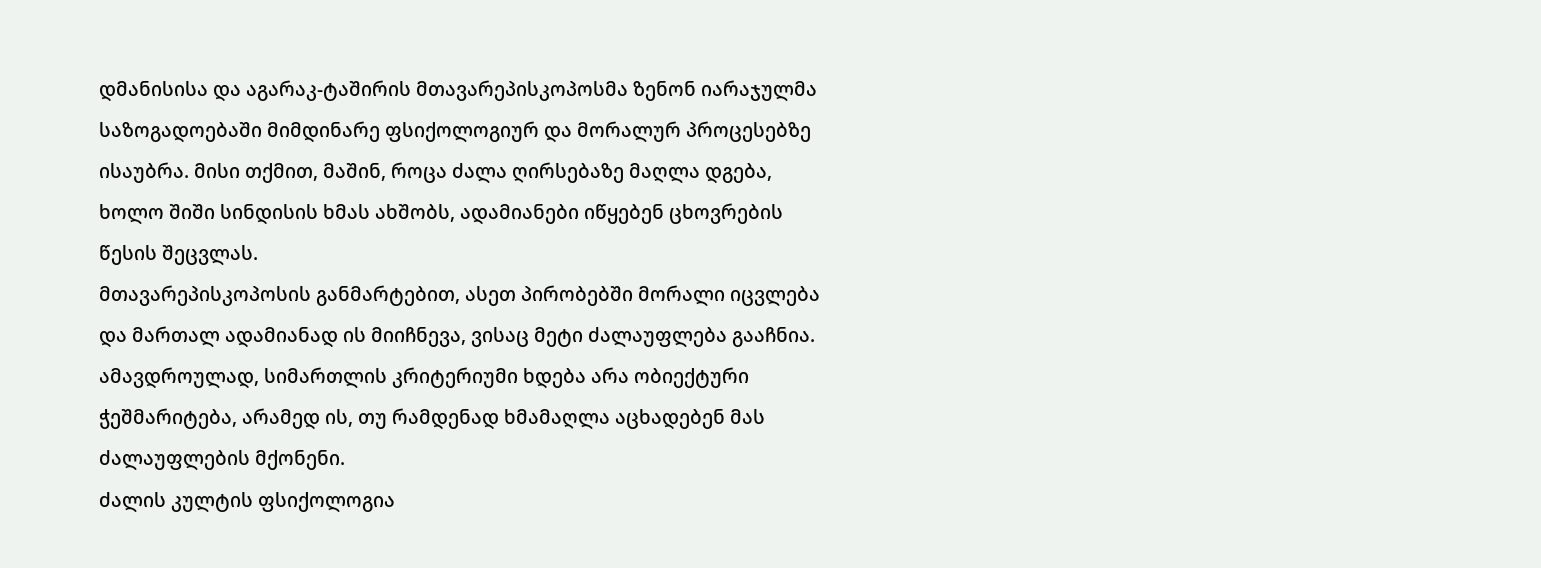დმანისისა და აგარაკ-ტაშირის მთავარეპისკოპოსმა ზენონ იარაჯულმა საზოგადოებაში მიმდინარე ფსიქოლოგიურ და მორალურ პროცესებზე ისაუბრა. მისი თქმით, მაშინ, როცა ძალა ღირსებაზე მაღლა დგება, ხოლო შიში სინდისის ხმას ახშობს, ადამიანები იწყებენ ცხოვრების წესის შეცვლას.
მთავარეპისკოპოსის განმარტებით, ასეთ პირობებში მორალი იცვლება და მართალ ადამიანად ის მიიჩნევა, ვისაც მეტი ძალაუფლება გააჩნია. ამავდროულად, სიმართლის კრიტერიუმი ხდება არა ობიექტური ჭეშმარიტება, არამედ ის, თუ რამდენად ხმამაღლა აცხადებენ მას ძალაუფლების მქონენი.
ძალის კულტის ფსიქოლოგია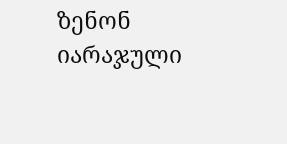ზენონ იარაჯული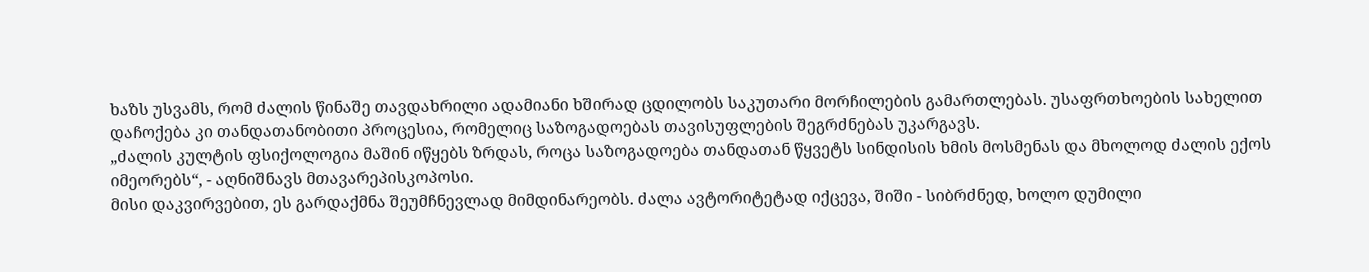ხაზს უსვამს, რომ ძალის წინაშე თავდახრილი ადამიანი ხშირად ცდილობს საკუთარი მორჩილების გამართლებას. უსაფრთხოების სახელით დაჩოქება კი თანდათანობითი პროცესია, რომელიც საზოგადოებას თავისუფლების შეგრძნებას უკარგავს.
„ძალის კულტის ფსიქოლოგია მაშინ იწყებს ზრდას, როცა საზოგადოება თანდათან წყვეტს სინდისის ხმის მოსმენას და მხოლოდ ძალის ექოს იმეორებს“, - აღნიშნავს მთავარეპისკოპოსი.
მისი დაკვირვებით, ეს გარდაქმნა შეუმჩნევლად მიმდინარეობს. ძალა ავტორიტეტად იქცევა, შიში - სიბრძნედ, ხოლო დუმილი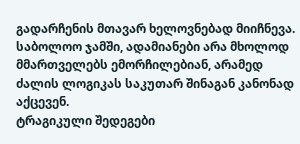გადარჩენის მთავარ ხელოვნებად მიიჩნევა. საბოლოო ჯამში, ადამიანები არა მხოლოდ მმართველებს ემორჩილებიან, არამედ ძალის ლოგიკას საკუთარ შინაგან კანონად აქცევენ.
ტრაგიკული შედეგები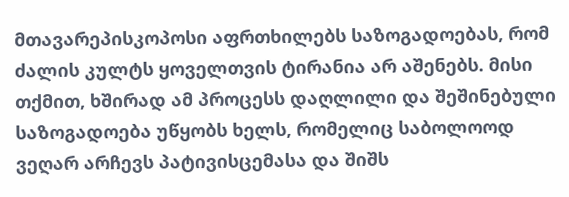მთავარეპისკოპოსი აფრთხილებს საზოგადოებას, რომ ძალის კულტს ყოველთვის ტირანია არ აშენებს. მისი თქმით, ხშირად ამ პროცესს დაღლილი და შეშინებული საზოგადოება უწყობს ხელს, რომელიც საბოლოოდ ვეღარ არჩევს პატივისცემასა და შიშს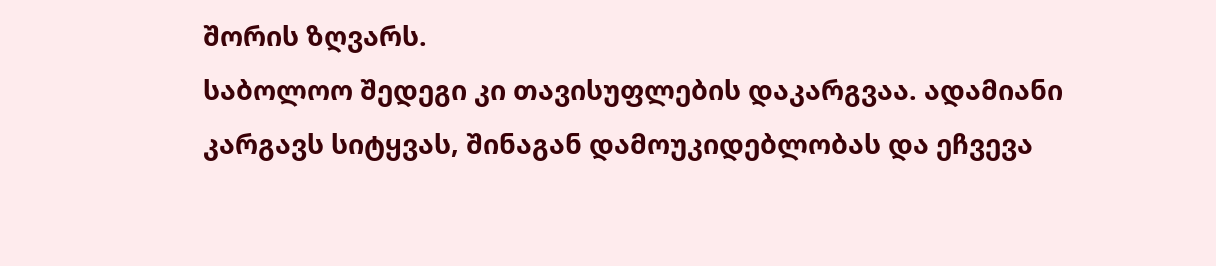შორის ზღვარს.
საბოლოო შედეგი კი თავისუფლების დაკარგვაა. ადამიანი კარგავს სიტყვას, შინაგან დამოუკიდებლობას და ეჩვევა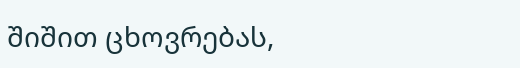შიშით ცხოვრებას,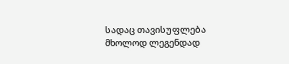სადაც თავისუფლება მხოლოდ ლეგენდად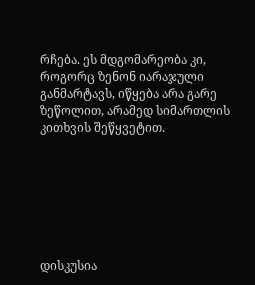რჩება. ეს მდგომარეობა კი, როგორც ზენონ იარაჯული განმარტავს, იწყება არა გარე ზეწოლით, არამედ სიმართლის კითხვის შეწყვეტით.







დისკუსია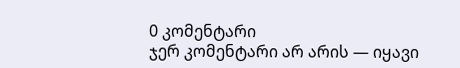0 კომენტარი
ჯერ კომენტარი არ არის — იყავი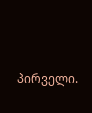პირველი.